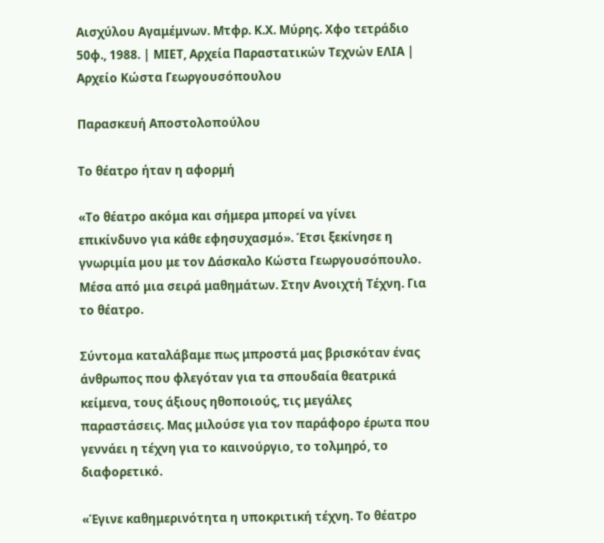Αισχύλου Αγαμέμνων. Μτφρ. Κ.Χ. Μύρης. Χφο τετράδιο 50φ., 1988. | ΜΙΕΤ, Αρχεία Παραστατικών Τεχνών ΕΛΙΑ | Αρχείο Κώστα Γεωργουσόπουλου

Παρασκευή Αποστολοπούλου

Το θέατρο ήταν η αφορμή

«Το θέατρο ακόμα και σήμερα μπορεί να γίνει επικίνδυνο για κάθε εφησυχασμό». Έτσι ξεκίνησε η γνωριμία μου με τον Δάσκαλο Κώστα Γεωργουσόπουλο. Μέσα από μια σειρά μαθημάτων. Στην Ανοιχτή Τέχνη. Για το θέατρο.

Σύντομα καταλάβαμε πως μπροστά μας βρισκόταν ένας άνθρωπος που φλεγόταν για τα σπουδαία θεατρικά κείμενα, τους άξιους ηθοποιούς, τις μεγάλες παραστάσεις. Μας μιλούσε για τον παράφορο έρωτα που γεννάει η τέχνη για το καινούργιο, το τολμηρό, το διαφορετικό.

«Έγινε καθημερινότητα η υποκριτική τέχνη. Το θέατρο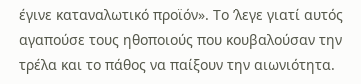έγινε καταναλωτικό προϊόν». Το ʼλεγε γιατί αυτός αγαπούσε τους ηθοποιούς που κουβαλούσαν την τρέλα και το πάθος να παίξουν την αιωνιότητα.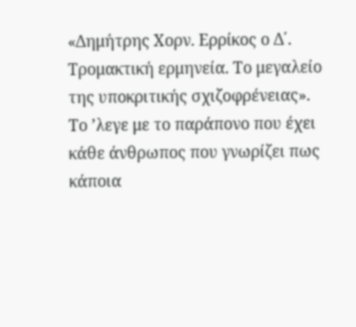«Δημήτρης Χορν. Ερρίκος ο Δ΄. Τρομακτική ερμηνεία. Το μεγαλείο της υποκριτικής σχιζοφρένειας». Το ʼλεγε με το παράπονο που έχει κάθε άνθρωπος που γνωρίζει πως κάποια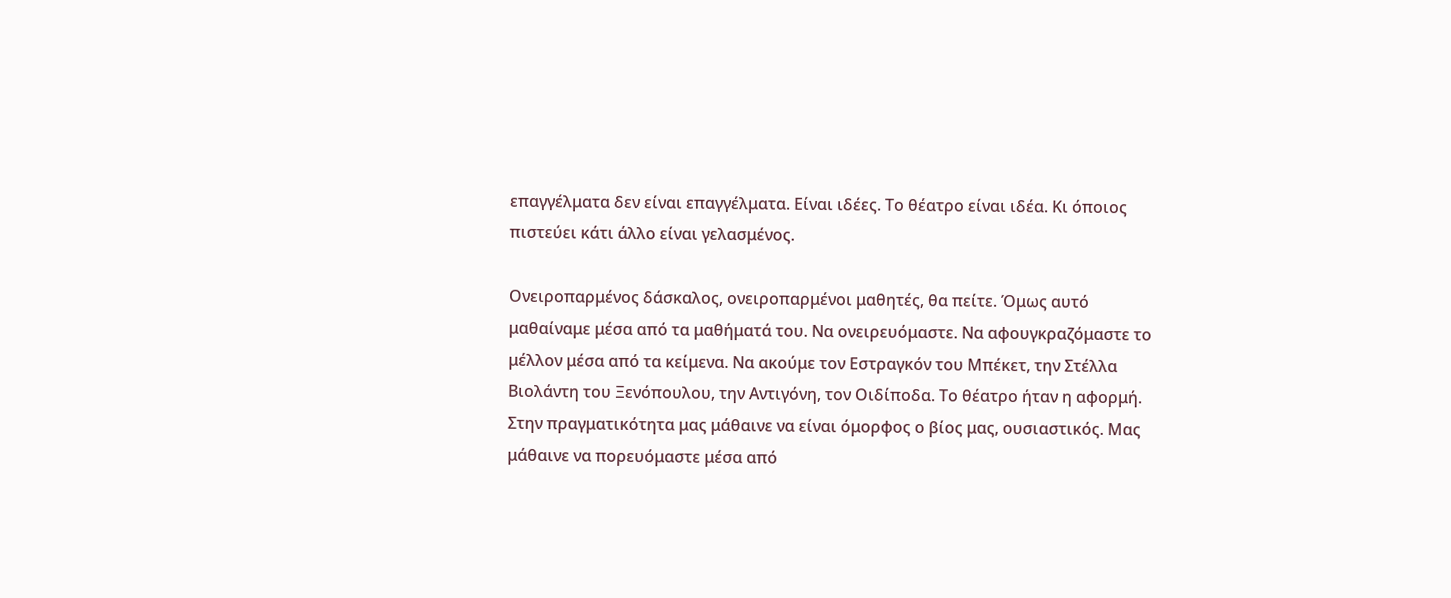επαγγέλματα δεν είναι επαγγέλματα. Είναι ιδέες. Το θέατρο είναι ιδέα. Κι όποιος πιστεύει κάτι άλλο είναι γελασμένος.

Ονειροπαρμένος δάσκαλος, ονειροπαρμένοι μαθητές, θα πείτε. Όμως αυτό μαθαίναμε μέσα από τα μαθήματά του. Να ονειρευόμαστε. Να αφουγκραζόμαστε το μέλλον μέσα από τα κείμενα. Να ακούμε τον Εστραγκόν του Μπέκετ, την Στέλλα Βιολάντη του Ξενόπουλου, την Αντιγόνη, τον Οιδίποδα. Το θέατρο ήταν η αφορμή. Στην πραγματικότητα μας μάθαινε να είναι όμορφος ο βίος μας, ουσιαστικός. Μας μάθαινε να πορευόμαστε μέσα από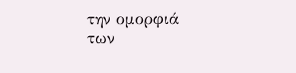την ομορφιά των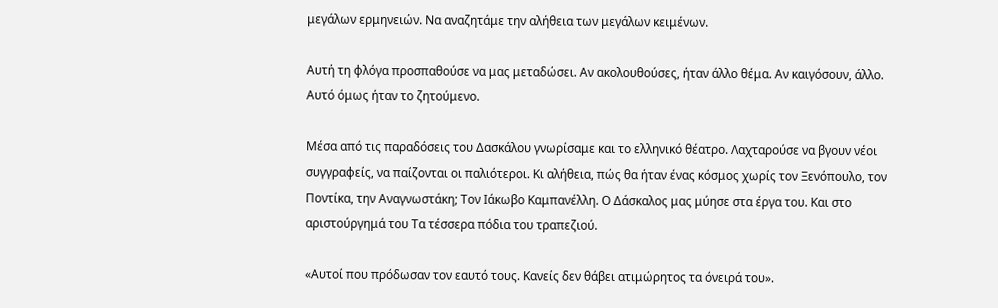μεγάλων ερμηνειών. Να αναζητάμε την αλήθεια των μεγάλων κειμένων.

Αυτή τη φλόγα προσπαθούσε να μας μεταδώσει. Αν ακολουθούσες, ήταν άλλο θέμα. Αν καιγόσουν, άλλο. Αυτό όμως ήταν το ζητούμενο.

Μέσα από τις παραδόσεις του Δασκάλου γνωρίσαμε και το ελληνικό θέατρο. Λαχταρούσε να βγουν νέοι συγγραφείς, να παίζονται οι παλιότεροι. Κι αλήθεια, πώς θα ήταν ένας κόσμος χωρίς τον Ξενόπουλο, τον Ποντίκα, την Αναγνωστάκη; Τον Ιάκωβο Καμπανέλλη. Ο Δάσκαλος μας μύησε στα έργα του. Και στο αριστούργημά του Τα τέσσερα πόδια του τραπεζιού.

«Αυτοί που πρόδωσαν τον εαυτό τους. Κανείς δεν θάβει ατιμώρητος τα όνειρά του».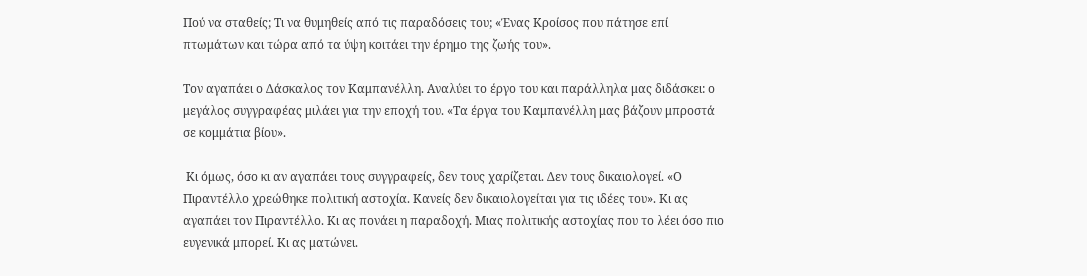Πού να σταθείς; Τι να θυμηθείς από τις παραδόσεις του; «Ένας Κροίσος που πάτησε επί πτωμάτων και τώρα από τα ύψη κοιτάει την έρημο της ζωής του».

Τον αγαπάει ο Δάσκαλος τον Καμπανέλλη. Αναλύει το έργο του και παράλληλα μας διδάσκει: ο μεγάλος συγγραφέας μιλάει για την εποχή του. «Τα έργα του Καμπανέλλη μας βάζουν μπροστά σε κομμάτια βίου».

 Κι όμως, όσο κι αν αγαπάει τους συγγραφείς, δεν τους χαρίζεται. Δεν τους δικαιολογεί. «Ο Πιραντέλλο χρεώθηκε πολιτική αστοχία. Κανείς δεν δικαιολογείται για τις ιδέες του». Κι ας αγαπάει τον Πιραντέλλο. Κι ας πονάει η παραδοχή. Μιας πολιτικής αστοχίας που το λέει όσο πιο ευγενικά μπορεί. Κι ας ματώνει.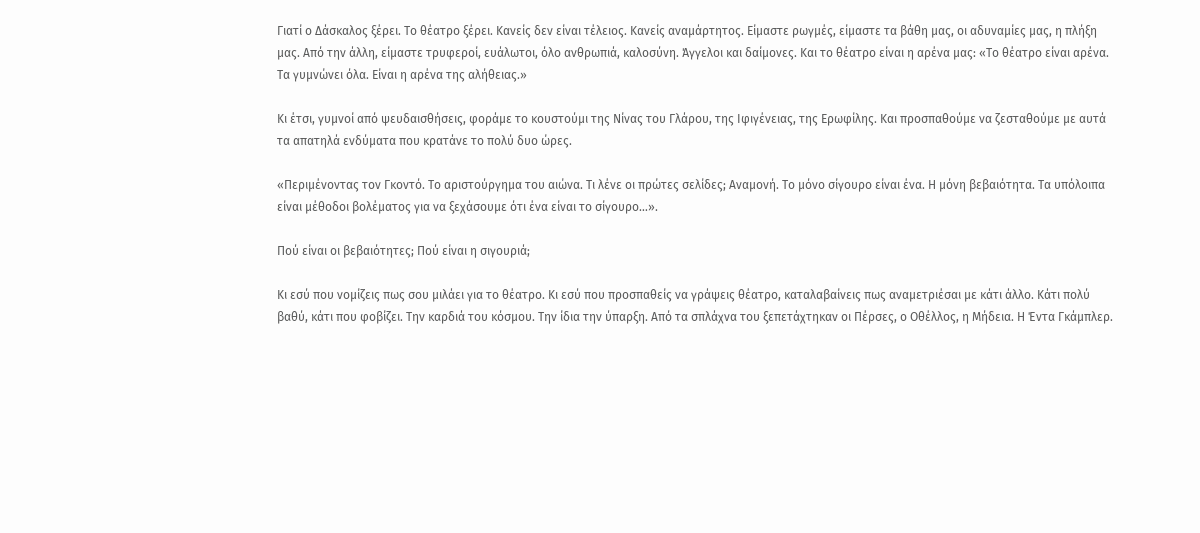Γιατί ο Δάσκαλος ξέρει. Το θέατρο ξέρει. Κανείς δεν είναι τέλειος. Κανείς αναμάρτητος. Είμαστε ρωγμές, είμαστε τα βάθη μας, οι αδυναμίες μας, η πλήξη μας. Από την άλλη, είμαστε τρυφεροί, ευάλωτοι, όλο ανθρωπιά, καλοσύνη. Άγγελοι και δαίμονες. Και το θέατρο είναι η αρένα μας: «Το θέατρο είναι αρένα. Τα γυμνώνει όλα. Είναι η αρένα της αλήθειας.»

Κι έτσι, γυμνοί από ψευδαισθήσεις, φοράμε το κουστούμι της Νίνας του Γλάρου, της Ιφιγένειας, της Ερωφίλης. Και προσπαθούμε να ζεσταθούμε με αυτά τα απατηλά ενδύματα που κρατάνε το πολύ δυο ώρες.

«Περιμένοντας τον Γκοντό. Το αριστούργημα του αιώνα. Τι λένε οι πρώτες σελίδες; Αναμονή. Το μόνο σίγουρο είναι ένα. Η μόνη βεβαιότητα. Τα υπόλοιπα είναι μέθοδοι βολέματος για να ξεχάσουμε ότι ένα είναι το σίγουρο…».

Πού είναι οι βεβαιότητες; Πού είναι η σιγουριά;

Κι εσύ που νομίζεις πως σου μιλάει για το θέατρο. Κι εσύ που προσπαθείς να γράψεις θέατρο, καταλαβαίνεις πως αναμετριέσαι με κάτι άλλο. Κάτι πολύ βαθύ, κάτι που φοβίζει. Την καρδιά του κόσμου. Την ίδια την ύπαρξη. Από τα σπλάχνα του ξεπετάχτηκαν οι Πέρσες, ο Οθέλλος, η Μήδεια. Η Έντα Γκάμπλερ.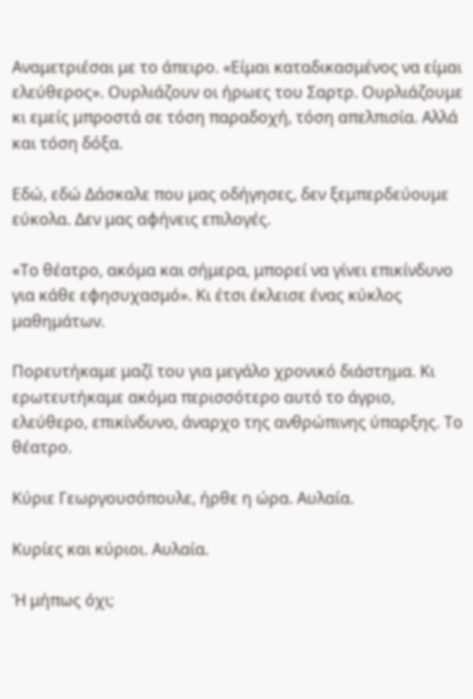Αναμετριέσαι με το άπειρο. «Είμαι καταδικασμένος να είμαι ελεύθερος». Ουρλιάζουν οι ήρωες του Σαρτρ. Ουρλιάζουμε κι εμείς μπροστά σε τόση παραδοχή, τόση απελπισία. Αλλά και τόση δόξα.

Εδώ, εδώ Δάσκαλε που μας οδήγησες, δεν ξεμπερδεύουμε εύκολα. Δεν μας αφήνεις επιλογές.

«Το θέατρο, ακόμα και σήμερα, μπορεί να γίνει επικίνδυνο για κάθε εφησυχασμό». Κι έτσι έκλεισε ένας κύκλος μαθημάτων.

Πορευτήκαμε μαζί του για μεγάλο χρονικό διάστημα. Κι ερωτευτήκαμε ακόμα περισσότερο αυτό το άγριο, ελεύθερο, επικίνδυνο, άναρχο της ανθρώπινης ύπαρξης. Το θέατρο.

Κύριε Γεωργουσόπουλε, ήρθε η ώρα. Αυλαία.

Κυρίες και κύριοι. Αυλαία.

Ή μήπως όχι;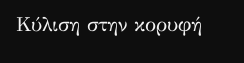Κύλιση στην κορυφή